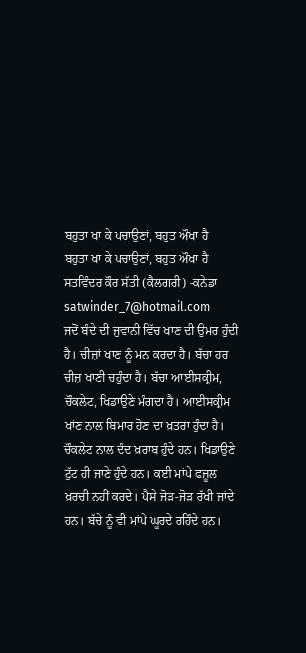ਬਹੁਤਾ ਖਾ ਕੇ ਪਚਾਉਣਾਂ, ਬਹੁਤ ਔਖਾ ਹੈ
ਬਹੁਤਾ ਖਾ ਕੇ ਪਚਾਉਣਾਂ, ਬਹੁਤ ਔਖਾ ਹੈ
ਸਤਵਿੰਦਰ ਕੌਰ ਸੱਤੀ (ਕੈਲਗਰੀ) -ਕਨੇਡਾ
satwinder_7@hotmail.com
ਜਦੋਂ ਬੰਦੇ ਦੀ ਜੁਵਾਨੀ ਵਿੱਚ ਖਾਣ ਦੀ ਉਮਰ ਹੁੰਦੀ ਹੈ। ਚੀਜ਼ਾਂ ਖਾਣ ਨੂੰ ਮਨ ਕਰਦਾ ਹੈ। ਬੱਚਾ ਹਰ ਚੀਜ਼ ਖਾਣੀ ਚਹੁੰਦਾ ਹੈ। ਬੱਚਾ ਆਈਸਕ੍ਰੀਮ, ਚੌਕਲੇਟ, ਖਿਡਾਉਣੇ ਮੰਗਦਾ ਹੈ। ਆਈਸਕ੍ਰੀਮ ਖਾਂਣ ਨਾਲ ਬਿਮਾਰ ਹੋਣ ਦਾ ਖ਼ਤਰਾ ਹੁੰਦਾ ਹੈ। ਚੌਕਲੇਟ ਨਾਲ ਦੰਦ ਖ਼ਰਾਬ ਹੁੰਦੇ ਹਨ। ਖਿਡਾਉਣੇ ਟੁੱਟ ਹੀ ਜਾਣੇ ਹੁੰਦੇ ਹਨ। ਕਈ ਮਾਂਪੇ ਫਜ਼ੂਲ ਖ਼ਰਚੀ ਨਹੀਂ ਕਰਦੇ। ਪੈਸੇ ਜੋੜ-ਜੋੜ ਰੱਖੀ ਜਾਂਦੇ ਹਨ। ਬੱਚੇ ਨੂੰ ਵੀ ਮਾਂਪੇ ਘੂਰਦੇ ਰਹਿੰਦੇ ਹਨ।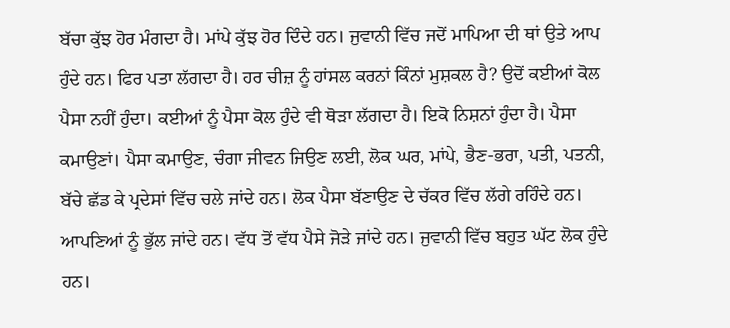ਬੱਚਾ ਕੁੱਝ ਹੋਰ ਮੰਗਦਾ ਹੈ। ਮਾਂਪੇ ਕੁੱਝ ਹੋਰ ਦਿੰਦੇ ਹਨ। ਜੁਵਾਨੀ ਵਿੱਚ ਜਦੋਂ ਮਾਪਿਆ ਦੀ ਥਾਂ ਉਤੇ ਆਪ ਹੁੰਦੇ ਹਨ। ਫਿਰ ਪਤਾ ਲੱਗਦਾ ਹੈ। ਹਰ ਚੀਜ਼ ਨੂੰ ਹਾਂਸਲ ਕਰਨਾਂ ਕਿੰਨਾਂ ਮੁਸ਼ਕਲ ਹੈ? ਉਦੋਂ ਕਈਆਂ ਕੋਲ ਪੈਸਾ ਨਹੀਂ ਹੁੰਦਾ। ਕਈਆਂ ਨੂੰ ਪੈਸਾ ਕੋਲ ਹੁੰਦੇ ਵੀ ਥੋੜਾ ਲੱਗਦਾ ਹੈ। ਇਕੋ ਨਿਸ਼ਨਾਂ ਹੁੰਦਾ ਹੈ। ਪੈਸਾ ਕਮਾਉਣਾਂ। ਪੈਸਾ ਕਮਾਉਣ, ਚੰਗਾ ਜੀਵਨ ਜਿਉਣ ਲਈ, ਲੋਕ ਘਰ, ਮਾਂਪੇ, ਭੈਣ-ਭਰਾ, ਪਤੀ, ਪਤਨੀ, ਬੱਚੇ ਛੱਡ ਕੇ ਪ੍ਰਦੇਸਾਂ ਵਿੱਚ ਚਲੇ ਜਾਂਦੇ ਹਨ। ਲੋਕ ਪੈਸਾ ਬੱਣਾਉਣ ਦੇ ਚੱਕਰ ਵਿੱਚ ਲੱਗੇ ਰਹਿੰਦੇ ਹਨ। ਆਪਣਿਆਂ ਨੂੰ ਭੁੱਲ ਜਾਂਦੇ ਹਨ। ਵੱਧ ਤੋਂ ਵੱਧ ਪੈਸੇ ਜੋੜੇ ਜਾਂਦੇ ਹਨ। ਜੁਵਾਨੀ ਵਿੱਚ ਬਹੁਤ ਘੱਟ ਲੋਕ ਹੁੰਦੇ ਹਨ।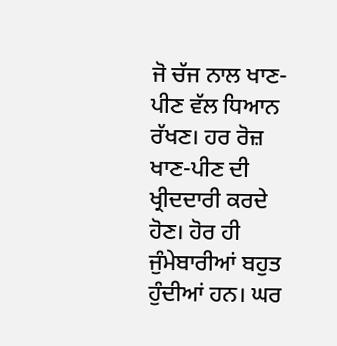ਜੋ ਚੱਜ ਨਾਲ ਖਾਣ-ਪੀਣ ਵੱਲ ਧਿਆਨ ਰੱਖਣ। ਹਰ ਰੋਜ਼ ਖਾਣ-ਪੀਣ ਦੀ ਖ੍ਰੀਦਦਾਰੀ ਕਰਦੇ ਹੋਣ। ਹੋਰ ਹੀ ਜੁੰਮੇਬਾਰੀਆਂ ਬਹੁਤ ਹੁੰਦੀਆਂ ਹਨ। ਘਰ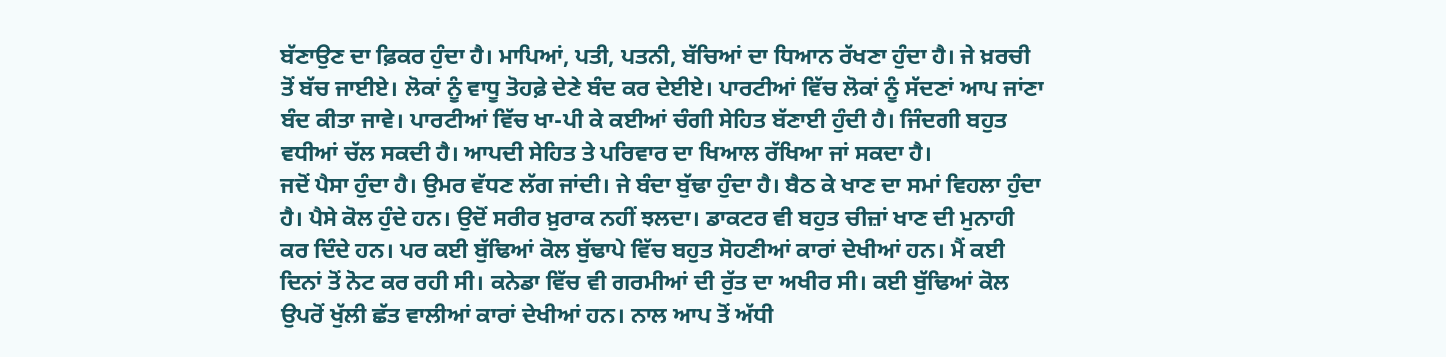ਬੱਣਾਉਣ ਦਾ ਫ਼ਿਕਰ ਹੁੰਦਾ ਹੈ। ਮਾਪਿਆਂ, ਪਤੀ, ਪਤਨੀ, ਬੱਚਿਆਂ ਦਾ ਧਿਆਨ ਰੱਖਣਾ ਹੁੰਦਾ ਹੈ। ਜੇ ਖ਼ਰਚੀ ਤੋਂ ਬੱਚ ਜਾਈਏ। ਲੋਕਾਂ ਨੂੰ ਵਾਧੂ ਤੋਹਫ਼ੇ ਦੇਣੇ ਬੰਦ ਕਰ ਦੇਈਏ। ਪਾਰਟੀਆਂ ਵਿੱਚ ਲੋਕਾਂ ਨੂੰ ਸੱਦਣਾਂ ਆਪ ਜਾਂਣਾ ਬੰਦ ਕੀਤਾ ਜਾਵੇ। ਪਾਰਟੀਆਂ ਵਿੱਚ ਖਾ-ਪੀ ਕੇ ਕਈਆਂ ਚੰਗੀ ਸੇਹਿਤ ਬੱਣਾਈ ਹੁੰਦੀ ਹੈ। ਜਿੰਦਗੀ ਬਹੁਤ ਵਧੀਆਂ ਚੱਲ ਸਕਦੀ ਹੈ। ਆਪਦੀ ਸੇਹਿਤ ਤੇ ਪਰਿਵਾਰ ਦਾ ਖਿਆਲ ਰੱਖਿਆ ਜਾਂ ਸਕਦਾ ਹੈ।
ਜਦੋਂ ਪੈਸਾ ਹੁੰਦਾ ਹੈ। ਉਮਰ ਵੱਧਣ ਲੱਗ ਜਾਂਦੀ। ਜੇ ਬੰਦਾ ਬੁੱਢਾ ਹੁੰਦਾ ਹੈ। ਬੈਠ ਕੇ ਖਾਣ ਦਾ ਸਮਾਂ ਵਿਹਲਾ ਹੁੰਦਾ ਹੈ। ਪੈਸੇ ਕੋਲ ਹੁੰਦੇ ਹਨ। ਉਦੋਂ ਸਰੀਰ ਖ਼ੁਰਾਕ ਨਹੀਂ ਝਲਦਾ। ਡਾਕਟਰ ਵੀ ਬਹੁਤ ਚੀਜ਼ਾਂ ਖਾਣ ਦੀ ਮੁਨਾਹੀ ਕਰ ਦਿੰਦੇ ਹਨ। ਪਰ ਕਈ ਬੁੱਢਿਆਂ ਕੋਲ ਬੁੱਢਾਪੇ ਵਿੱਚ ਬਹੁਤ ਸੋਹਣੀਆਂ ਕਾਰਾਂ ਦੇਖੀਆਂ ਹਨ। ਮੈਂ ਕਈ ਦਿਨਾਂ ਤੋਂ ਨੋਟ ਕਰ ਰਹੀ ਸੀ। ਕਨੇਡਾ ਵਿੱਚ ਵੀ ਗਰਮੀਆਂ ਦੀ ਰੁੱਤ ਦਾ ਅਖੀਰ ਸੀ। ਕਈ ਬੁੱਢਿਆਂ ਕੋਲ ਉਪਰੋਂ ਖੁੱਲੀ ਛੱਤ ਵਾਲੀਆਂ ਕਾਰਾਂ ਦੇਖੀਆਂ ਹਨ। ਨਾਲ ਆਪ ਤੋਂ ਅੱਧੀ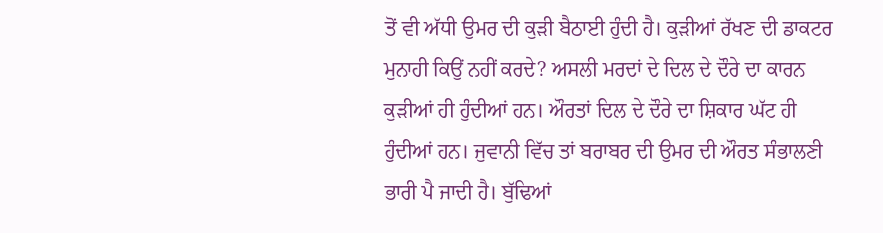ਤੋਂ ਵੀ ਅੱਧੀ ਉਮਰ ਦੀ ਕੁੜੀ ਬੈਠਾਈ ਹੁੰਦੀ ਹੈ। ਕੁੜੀਆਂ ਰੱਖਣ ਦੀ ਡਾਕਟਰ ਮੁਨਾਹੀ ਕਿਉਂ ਨਹੀਂ ਕਰਦੇ? ਅਸਲੀ ਮਰਦਾਂ ਦੇ ਦਿਲ ਦੇ ਦੌਰੇ ਦਾ ਕਾਰਨ ਕੁੜੀਆਂ ਹੀ ਹੁੰਦੀਆਂ ਹਨ। ਔਰਤਾਂ ਦਿਲ ਦੇ ਦੌਰੇ ਦਾ ਸ਼ਿਕਾਰ ਘੱਟ ਹੀ ਹੁੰਦੀਆਂ ਹਨ। ਜੁਵਾਨੀ ਵਿੱਚ ਤਾਂ ਬਰਾਬਰ ਦੀ ਉਮਰ ਦੀ ਔਰਤ ਸੰਭਾਲਣੀ ਭਾਰੀ ਪੈ ਜਾਦੀ ਹੈ। ਬੁੱਢਿਆਂ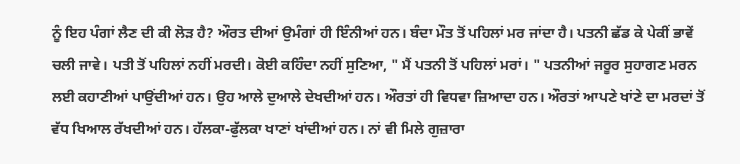ਨੂੰ ਇਹ ਪੰਗਾਂ ਲੈਣ ਦੀ ਕੀ ਲੋੜ ਹੈ? ਔਰਤ ਦੀਆਂ ਉਮੰਗਾਂ ਹੀ ਇੰਨੀਆਂ ਹਨ। ਬੰਦਾ ਮੌਤ ਤੋਂ ਪਹਿਲਾਂ ਮਰ ਜਾਂਦਾ ਹੈ। ਪਤਨੀ ਛੱਡ ਕੇ ਪੇਕੀਂ ਭਾਵੇਂ ਚਲੀ ਜਾਵੇ। ਪਤੀ ਤੋਂ ਪਹਿਲਾਂ ਨਹੀਂ ਮਰਦੀ। ਕੋਈ ਕਹਿੰਦਾ ਨਹੀਂ ਸੁਣਿਆ, " ਮੈਂ ਪਤਨੀ ਤੋਂ ਪਹਿਲਾਂ ਮਰਾਂ। " ਪਤਨੀਆਂ ਜਰੂਰ ਸੁਹਾਗਣ ਮਰਨ ਲਈ ਕਹਾਣੀਆਂ ਪਾਉਂਦੀਆਂ ਹਨ। ਉਹ ਆਲੇ ਦੁਆਲੇ ਦੇਖਦੀਆਂ ਹਨ। ਔਰਤਾਂ ਹੀ ਵਿਧਵਾ ਜ਼ਿਆਦਾ ਹਨ। ਔਰਤਾਂ ਆਪਣੇ ਖਾਂਣੇ ਦਾ ਮਰਦਾਂ ਤੋਂ ਵੱਧ ਖਿਆਲ ਰੱਖਦੀਆਂ ਹਨ। ਹੱਲਕਾ-ਫੁੱਲਕਾ ਖਾਣਾਂ ਖਾਂਦੀਆਂ ਹਨ। ਨਾਂ ਵੀ ਮਿਲੇ ਗੁਜ਼ਾਰਾ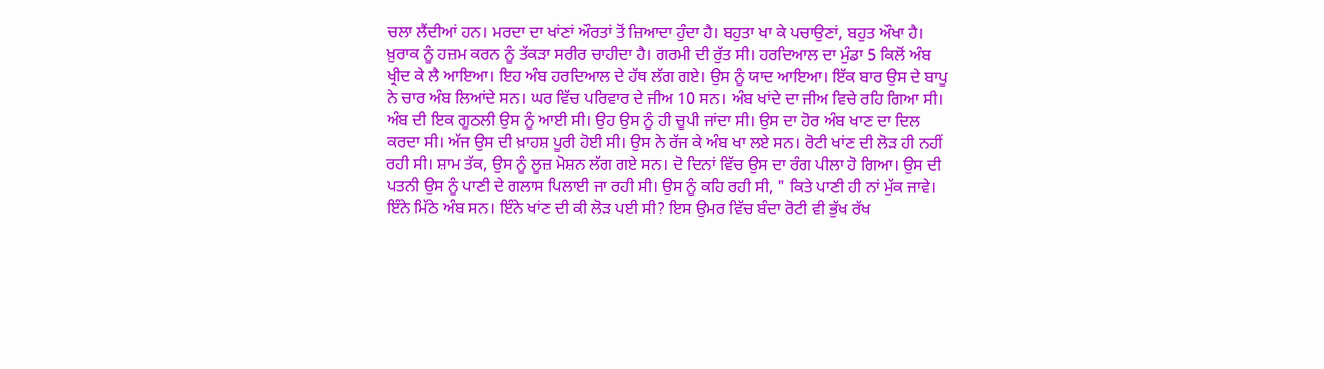ਚਲਾ ਲੈਂਦੀਆਂ ਹਨ। ਮਰਦਾ ਦਾ ਖਾਂਣਾਂ ਔਰਤਾਂ ਤੋਂ ਜ਼ਿਆਦਾ ਹੁੰਦਾ ਹੈ। ਬਹੁਤਾ ਖਾ ਕੇ ਪਚਾਉਣਾਂ, ਬਹੁਤ ਔਖਾ ਹੈ। ਖ਼ੁਰਾਕ ਨੂੰ ਹਜ਼ਮ ਕਰਨ ਨੂੰ ਤੱਕੜਾ ਸਰੀਰ ਚਾਹੀਦਾ ਹੈ। ਗਰਮੀ ਦੀ ਰੁੱਤ ਸੀ। ਹਰਦਿਆਲ ਦਾ ਮੁੰਡਾ 5 ਕਿਲੋਂ ਅੰਬ ਖ੍ਰੀਦ ਕੇ ਲੈ ਆਇਆ। ਇਹ ਅੰਬ ਹਰਦਿਆਲ ਦੇ ਹੱਥ ਲੱਗ ਗਏ। ਉਸ ਨੂੰ ਯਾਦ ਆਇਆ। ਇੱਕ ਬਾਰ ਉਸ ਦੇ ਬਾਪੂ ਨੇ ਚਾਰ ਅੰਬ ਲਿਆਂਦੇ ਸਨ। ਘਰ ਵਿੱਚ ਪਰਿਵਾਰ ਦੇ ਜੀਅ 10 ਸਨ। ਅੰਬ ਖਾਂਦੇ ਦਾ ਜੀਅ ਵਿਚੇ ਰਹਿ ਗਿਆ ਸੀ। ਅੰਬ ਦੀ ਇਕ ਗੂਠਲੀ ਉਸ ਨੂੰ ਆਈ ਸੀ। ਉਹ ਉਸ ਨੂੰ ਹੀ ਚੂਪੀ ਜਾਂਦਾ ਸੀ। ਉਸ ਦਾ ਹੋਰ ਅੰਬ ਖਾਣ ਦਾ ਦਿਲ ਕਰਦਾ ਸੀ। ਅੱਜ ਉਸ ਦੀ ਖ਼ਾਹਸ਼ ਪੂਰੀ ਹੋਈ ਸੀ। ਉਸ ਨੇ ਰੱਜ ਕੇ ਅੰਬ ਖਾ ਲਏ ਸਨ। ਰੋਟੀ ਖਾਂਣ ਦੀ ਲੋੜ ਹੀ ਨਹੀਂ ਰਹੀ ਸੀ। ਸ਼ਾਮ ਤੱਕ, ਉਸ ਨੂੰ ਲੂਜ਼ ਮੋਸ਼ਨ ਲੱਗ ਗਏ ਸਨ। ਦੋ ਦਿਨਾਂ ਵਿੱਚ ਉਸ ਦਾ ਰੰਗ ਪੀਲਾ ਹੋ ਗਿਆ। ਉਸ ਦੀ ਪਤਨੀ ਉਸ ਨੂੰ ਪਾਣੀ ਦੇ ਗਲਾਸ ਪਿਲਾਈ ਜਾ ਰਹੀ ਸੀ। ਉਸ ਨੂੰ ਕਹਿ ਰਹੀ ਸੀ, " ਕਿਤੇ ਪਾਣੀ ਹੀ ਨਾਂ ਮੁੱਕ ਜਾਵੇ। ਇੰਨੇ ਮਿੱਠੇ ਅੰਬ ਸਨ। ਇੰਨੇ ਖਾਂਣ ਦੀ ਕੀ ਲੋੜ ਪਈ ਸੀ? ਇਸ ਉਮਰ ਵਿੱਚ ਬੰਦਾ ਰੋਟੀ ਵੀ ਭੁੱਖ ਰੱਖ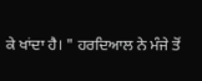ਕੇ ਖਾਂਦਾ ਹੈ। " ਹਰਦਿਆਲ ਨੇ ਮੰਜੇ ਤੋਂ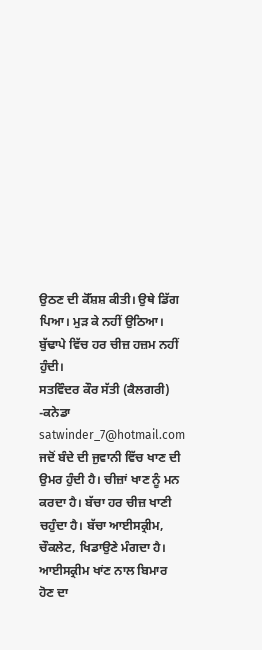ਉਠਣ ਦੀ ਕੋੱਸ਼ਸ਼ ਕੀਤੀ। ਉਥੇ ਡਿੱਗ ਪਿਆ। ਮੁੜ ਕੇ ਨਹੀਂ ਉਠਿਆ। ਬੁੱਢਾਪੇ ਵਿੱਚ ਹਰ ਚੀਜ਼ ਹਜ਼ਮ ਨਹੀਂ ਹੁੰਦੀ।
ਸਤਵਿੰਦਰ ਕੌਰ ਸੱਤੀ (ਕੈਲਗਰੀ) -ਕਨੇਡਾ
satwinder_7@hotmail.com
ਜਦੋਂ ਬੰਦੇ ਦੀ ਜੁਵਾਨੀ ਵਿੱਚ ਖਾਣ ਦੀ ਉਮਰ ਹੁੰਦੀ ਹੈ। ਚੀਜ਼ਾਂ ਖਾਣ ਨੂੰ ਮਨ ਕਰਦਾ ਹੈ। ਬੱਚਾ ਹਰ ਚੀਜ਼ ਖਾਣੀ ਚਹੁੰਦਾ ਹੈ। ਬੱਚਾ ਆਈਸਕ੍ਰੀਮ, ਚੌਕਲੇਟ, ਖਿਡਾਉਣੇ ਮੰਗਦਾ ਹੈ। ਆਈਸਕ੍ਰੀਮ ਖਾਂਣ ਨਾਲ ਬਿਮਾਰ ਹੋਣ ਦਾ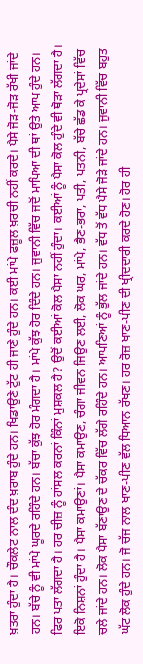ਖ਼ਤਰਾ ਹੁੰਦਾ ਹੈ। ਚੌਕਲੇਟ ਨਾਲ ਦੰਦ ਖ਼ਰਾਬ ਹੁੰਦੇ ਹਨ। ਖਿਡਾਉਣੇ ਟੁੱਟ ਹੀ ਜਾਣੇ ਹੁੰਦੇ ਹਨ। ਕਈ ਮਾਂਪੇ ਫਜ਼ੂਲ ਖ਼ਰਚੀ ਨਹੀਂ ਕਰਦੇ। ਪੈਸੇ ਜੋੜ-ਜੋੜ ਰੱਖੀ ਜਾਂਦੇ ਹਨ। ਬੱਚੇ ਨੂੰ ਵੀ ਮਾਂਪੇ ਘੂਰਦੇ ਰਹਿੰਦੇ ਹਨ। ਬੱਚਾ ਕੁੱਝ ਹੋਰ ਮੰਗਦਾ ਹੈ। ਮਾਂਪੇ ਕੁੱਝ ਹੋਰ ਦਿੰਦੇ ਹਨ। ਜੁਵਾਨੀ ਵਿੱਚ ਜਦੋਂ ਮਾਪਿਆ ਦੀ ਥਾਂ ਉਤੇ ਆਪ ਹੁੰਦੇ ਹਨ। ਫਿਰ ਪਤਾ ਲੱਗਦਾ ਹੈ। ਹਰ ਚੀਜ਼ ਨੂੰ ਹਾਂਸਲ ਕਰਨਾਂ ਕਿੰਨਾਂ ਮੁਸ਼ਕਲ ਹੈ? ਉਦੋਂ ਕਈਆਂ ਕੋਲ ਪੈਸਾ ਨਹੀਂ ਹੁੰਦਾ। ਕਈਆਂ ਨੂੰ ਪੈਸਾ ਕੋਲ ਹੁੰਦੇ ਵੀ ਥੋੜਾ ਲੱਗਦਾ ਹੈ। ਇਕੋ ਨਿਸ਼ਨਾਂ ਹੁੰਦਾ ਹੈ। ਪੈਸਾ ਕਮਾਉਣਾਂ। ਪੈਸਾ ਕਮਾਉਣ, ਚੰਗਾ ਜੀਵਨ ਜਿਉਣ ਲਈ, ਲੋਕ ਘਰ, ਮਾਂਪੇ, ਭੈਣ-ਭਰਾ, ਪਤੀ, ਪਤਨੀ, ਬੱਚੇ ਛੱਡ ਕੇ ਪ੍ਰਦੇਸਾਂ ਵਿੱਚ ਚਲੇ ਜਾਂਦੇ ਹਨ। ਲੋਕ ਪੈਸਾ ਬੱਣਾਉਣ ਦੇ ਚੱਕਰ ਵਿੱਚ ਲੱਗੇ ਰਹਿੰਦੇ ਹਨ। ਆਪਣਿਆਂ ਨੂੰ ਭੁੱਲ ਜਾਂਦੇ ਹਨ। ਵੱਧ ਤੋਂ ਵੱਧ ਪੈਸੇ ਜੋੜੇ ਜਾਂਦੇ ਹਨ। ਜੁਵਾਨੀ ਵਿੱਚ ਬਹੁਤ ਘੱਟ ਲੋਕ ਹੁੰਦੇ ਹਨ। ਜੋ ਚੱਜ ਨਾਲ ਖਾਣ-ਪੀਣ ਵੱਲ ਧਿਆਨ ਰੱਖਣ। ਹਰ ਰੋਜ਼ ਖਾਣ-ਪੀਣ ਦੀ ਖ੍ਰੀਦਦਾਰੀ ਕਰਦੇ ਹੋਣ। ਹੋਰ ਹੀ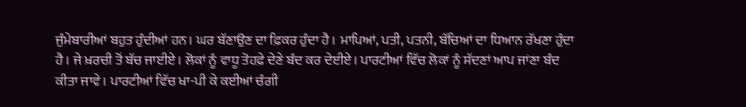ਜੁੰਮੇਬਾਰੀਆਂ ਬਹੁਤ ਹੁੰਦੀਆਂ ਹਨ। ਘਰ ਬੱਣਾਉਣ ਦਾ ਫ਼ਿਕਰ ਹੁੰਦਾ ਹੈ। ਮਾਪਿਆਂ, ਪਤੀ, ਪਤਨੀ, ਬੱਚਿਆਂ ਦਾ ਧਿਆਨ ਰੱਖਣਾ ਹੁੰਦਾ ਹੈ। ਜੇ ਖ਼ਰਚੀ ਤੋਂ ਬੱਚ ਜਾਈਏ। ਲੋਕਾਂ ਨੂੰ ਵਾਧੂ ਤੋਹਫ਼ੇ ਦੇਣੇ ਬੰਦ ਕਰ ਦੇਈਏ। ਪਾਰਟੀਆਂ ਵਿੱਚ ਲੋਕਾਂ ਨੂੰ ਸੱਦਣਾਂ ਆਪ ਜਾਂਣਾ ਬੰਦ ਕੀਤਾ ਜਾਵੇ। ਪਾਰਟੀਆਂ ਵਿੱਚ ਖਾ-ਪੀ ਕੇ ਕਈਆਂ ਚੰਗੀ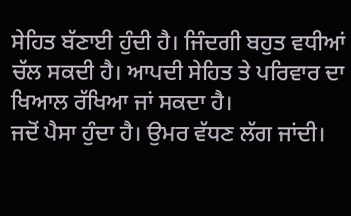ਸੇਹਿਤ ਬੱਣਾਈ ਹੁੰਦੀ ਹੈ। ਜਿੰਦਗੀ ਬਹੁਤ ਵਧੀਆਂ ਚੱਲ ਸਕਦੀ ਹੈ। ਆਪਦੀ ਸੇਹਿਤ ਤੇ ਪਰਿਵਾਰ ਦਾ ਖਿਆਲ ਰੱਖਿਆ ਜਾਂ ਸਕਦਾ ਹੈ।
ਜਦੋਂ ਪੈਸਾ ਹੁੰਦਾ ਹੈ। ਉਮਰ ਵੱਧਣ ਲੱਗ ਜਾਂਦੀ।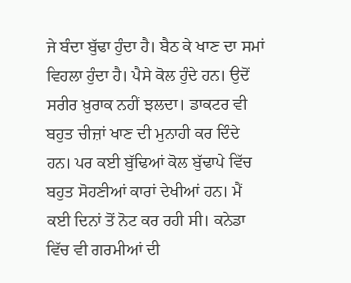ਜੇ ਬੰਦਾ ਬੁੱਢਾ ਹੁੰਦਾ ਹੈ। ਬੈਠ ਕੇ ਖਾਣ ਦਾ ਸਮਾਂ ਵਿਹਲਾ ਹੁੰਦਾ ਹੈ। ਪੈਸੇ ਕੋਲ ਹੁੰਦੇ ਹਨ। ਉਦੋਂ ਸਰੀਰ ਖ਼ੁਰਾਕ ਨਹੀਂ ਝਲਦਾ। ਡਾਕਟਰ ਵੀ ਬਹੁਤ ਚੀਜ਼ਾਂ ਖਾਣ ਦੀ ਮੁਨਾਹੀ ਕਰ ਦਿੰਦੇ ਹਨ। ਪਰ ਕਈ ਬੁੱਢਿਆਂ ਕੋਲ ਬੁੱਢਾਪੇ ਵਿੱਚ ਬਹੁਤ ਸੋਹਣੀਆਂ ਕਾਰਾਂ ਦੇਖੀਆਂ ਹਨ। ਮੈਂ ਕਈ ਦਿਨਾਂ ਤੋਂ ਨੋਟ ਕਰ ਰਹੀ ਸੀ। ਕਨੇਡਾ ਵਿੱਚ ਵੀ ਗਰਮੀਆਂ ਦੀ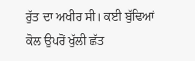ਰੁੱਤ ਦਾ ਅਖੀਰ ਸੀ। ਕਈ ਬੁੱਢਿਆਂ ਕੋਲ ਉਪਰੋਂ ਖੁੱਲੀ ਛੱਤ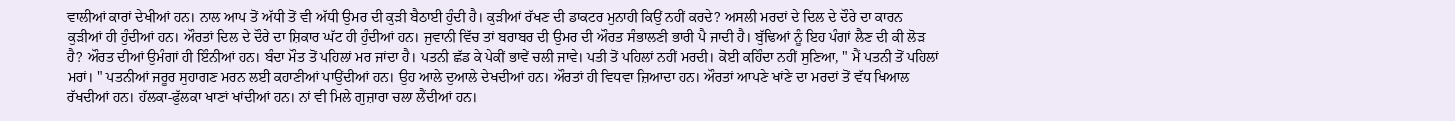ਵਾਲੀਆਂ ਕਾਰਾਂ ਦੇਖੀਆਂ ਹਨ। ਨਾਲ ਆਪ ਤੋਂ ਅੱਧੀ ਤੋਂ ਵੀ ਅੱਧੀ ਉਮਰ ਦੀ ਕੁੜੀ ਬੈਠਾਈ ਹੁੰਦੀ ਹੈ। ਕੁੜੀਆਂ ਰੱਖਣ ਦੀ ਡਾਕਟਰ ਮੁਨਾਹੀ ਕਿਉਂ ਨਹੀਂ ਕਰਦੇ? ਅਸਲੀ ਮਰਦਾਂ ਦੇ ਦਿਲ ਦੇ ਦੌਰੇ ਦਾ ਕਾਰਨ ਕੁੜੀਆਂ ਹੀ ਹੁੰਦੀਆਂ ਹਨ। ਔਰਤਾਂ ਦਿਲ ਦੇ ਦੌਰੇ ਦਾ ਸ਼ਿਕਾਰ ਘੱਟ ਹੀ ਹੁੰਦੀਆਂ ਹਨ। ਜੁਵਾਨੀ ਵਿੱਚ ਤਾਂ ਬਰਾਬਰ ਦੀ ਉਮਰ ਦੀ ਔਰਤ ਸੰਭਾਲਣੀ ਭਾਰੀ ਪੈ ਜਾਦੀ ਹੈ। ਬੁੱਢਿਆਂ ਨੂੰ ਇਹ ਪੰਗਾਂ ਲੈਣ ਦੀ ਕੀ ਲੋੜ ਹੈ? ਔਰਤ ਦੀਆਂ ਉਮੰਗਾਂ ਹੀ ਇੰਨੀਆਂ ਹਨ। ਬੰਦਾ ਮੌਤ ਤੋਂ ਪਹਿਲਾਂ ਮਰ ਜਾਂਦਾ ਹੈ। ਪਤਨੀ ਛੱਡ ਕੇ ਪੇਕੀਂ ਭਾਵੇਂ ਚਲੀ ਜਾਵੇ। ਪਤੀ ਤੋਂ ਪਹਿਲਾਂ ਨਹੀਂ ਮਰਦੀ। ਕੋਈ ਕਹਿੰਦਾ ਨਹੀਂ ਸੁਣਿਆ, " ਮੈਂ ਪਤਨੀ ਤੋਂ ਪਹਿਲਾਂ ਮਰਾਂ। " ਪਤਨੀਆਂ ਜਰੂਰ ਸੁਹਾਗਣ ਮਰਨ ਲਈ ਕਹਾਣੀਆਂ ਪਾਉਂਦੀਆਂ ਹਨ। ਉਹ ਆਲੇ ਦੁਆਲੇ ਦੇਖਦੀਆਂ ਹਨ। ਔਰਤਾਂ ਹੀ ਵਿਧਵਾ ਜ਼ਿਆਦਾ ਹਨ। ਔਰਤਾਂ ਆਪਣੇ ਖਾਂਣੇ ਦਾ ਮਰਦਾਂ ਤੋਂ ਵੱਧ ਖਿਆਲ ਰੱਖਦੀਆਂ ਹਨ। ਹੱਲਕਾ-ਫੁੱਲਕਾ ਖਾਣਾਂ ਖਾਂਦੀਆਂ ਹਨ। ਨਾਂ ਵੀ ਮਿਲੇ ਗੁਜ਼ਾਰਾ ਚਲਾ ਲੈਂਦੀਆਂ ਹਨ।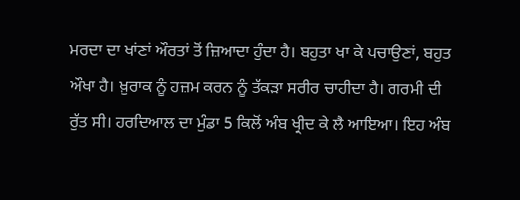ਮਰਦਾ ਦਾ ਖਾਂਣਾਂ ਔਰਤਾਂ ਤੋਂ ਜ਼ਿਆਦਾ ਹੁੰਦਾ ਹੈ। ਬਹੁਤਾ ਖਾ ਕੇ ਪਚਾਉਣਾਂ, ਬਹੁਤ ਔਖਾ ਹੈ। ਖ਼ੁਰਾਕ ਨੂੰ ਹਜ਼ਮ ਕਰਨ ਨੂੰ ਤੱਕੜਾ ਸਰੀਰ ਚਾਹੀਦਾ ਹੈ। ਗਰਮੀ ਦੀ ਰੁੱਤ ਸੀ। ਹਰਦਿਆਲ ਦਾ ਮੁੰਡਾ 5 ਕਿਲੋਂ ਅੰਬ ਖ੍ਰੀਦ ਕੇ ਲੈ ਆਇਆ। ਇਹ ਅੰਬ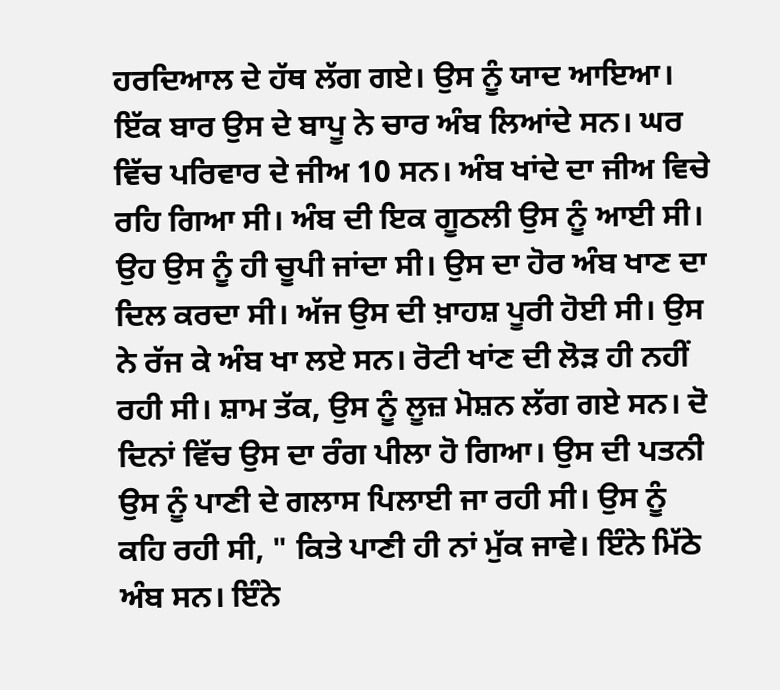ਹਰਦਿਆਲ ਦੇ ਹੱਥ ਲੱਗ ਗਏ। ਉਸ ਨੂੰ ਯਾਦ ਆਇਆ। ਇੱਕ ਬਾਰ ਉਸ ਦੇ ਬਾਪੂ ਨੇ ਚਾਰ ਅੰਬ ਲਿਆਂਦੇ ਸਨ। ਘਰ ਵਿੱਚ ਪਰਿਵਾਰ ਦੇ ਜੀਅ 10 ਸਨ। ਅੰਬ ਖਾਂਦੇ ਦਾ ਜੀਅ ਵਿਚੇ ਰਹਿ ਗਿਆ ਸੀ। ਅੰਬ ਦੀ ਇਕ ਗੂਠਲੀ ਉਸ ਨੂੰ ਆਈ ਸੀ। ਉਹ ਉਸ ਨੂੰ ਹੀ ਚੂਪੀ ਜਾਂਦਾ ਸੀ। ਉਸ ਦਾ ਹੋਰ ਅੰਬ ਖਾਣ ਦਾ ਦਿਲ ਕਰਦਾ ਸੀ। ਅੱਜ ਉਸ ਦੀ ਖ਼ਾਹਸ਼ ਪੂਰੀ ਹੋਈ ਸੀ। ਉਸ ਨੇ ਰੱਜ ਕੇ ਅੰਬ ਖਾ ਲਏ ਸਨ। ਰੋਟੀ ਖਾਂਣ ਦੀ ਲੋੜ ਹੀ ਨਹੀਂ ਰਹੀ ਸੀ। ਸ਼ਾਮ ਤੱਕ, ਉਸ ਨੂੰ ਲੂਜ਼ ਮੋਸ਼ਨ ਲੱਗ ਗਏ ਸਨ। ਦੋ ਦਿਨਾਂ ਵਿੱਚ ਉਸ ਦਾ ਰੰਗ ਪੀਲਾ ਹੋ ਗਿਆ। ਉਸ ਦੀ ਪਤਨੀ ਉਸ ਨੂੰ ਪਾਣੀ ਦੇ ਗਲਾਸ ਪਿਲਾਈ ਜਾ ਰਹੀ ਸੀ। ਉਸ ਨੂੰ ਕਹਿ ਰਹੀ ਸੀ, " ਕਿਤੇ ਪਾਣੀ ਹੀ ਨਾਂ ਮੁੱਕ ਜਾਵੇ। ਇੰਨੇ ਮਿੱਠੇ ਅੰਬ ਸਨ। ਇੰਨੇ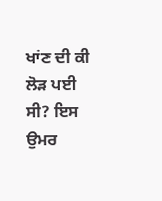ਖਾਂਣ ਦੀ ਕੀ ਲੋੜ ਪਈ ਸੀ? ਇਸ ਉਮਰ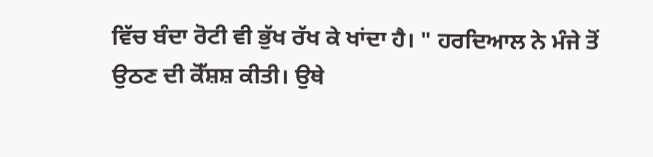ਵਿੱਚ ਬੰਦਾ ਰੋਟੀ ਵੀ ਭੁੱਖ ਰੱਖ ਕੇ ਖਾਂਦਾ ਹੈ। " ਹਰਦਿਆਲ ਨੇ ਮੰਜੇ ਤੋਂ ਉਠਣ ਦੀ ਕੋੱਸ਼ਸ਼ ਕੀਤੀ। ਉਥੇ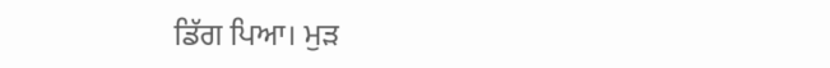ਡਿੱਗ ਪਿਆ। ਮੁੜ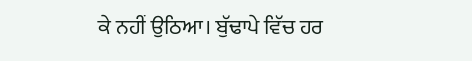ਕੇ ਨਹੀਂ ਉਠਿਆ। ਬੁੱਢਾਪੇ ਵਿੱਚ ਹਰ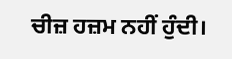ਚੀਜ਼ ਹਜ਼ਮ ਨਹੀਂ ਹੁੰਦੀ।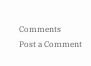Comments
Post a Comment